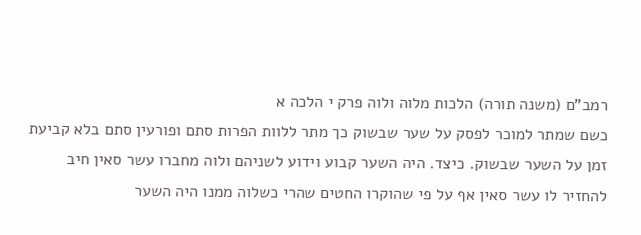רמב"ם (משנה תורה) הלכות מלוה ולוה פרק י הלכה א
כשם שמתר למוכר לפסק על שער שבשוק כך מתר ללוות הפרות סתם ופורעין סתם בלא קביעת זמן על השער שבשוק. כיצד. היה השער קבוע וידוע לשניהם ולוה מחברו עשר סאין חיב להחזיר לו עשר סאין אף על פי שהוקרו החטים שהרי כשלוה ממנו היה השער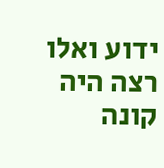ידוע ואלו רצה היה קונה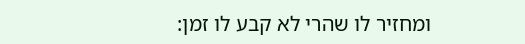ומחזיר לו שהרי לא קבע לו זמן: